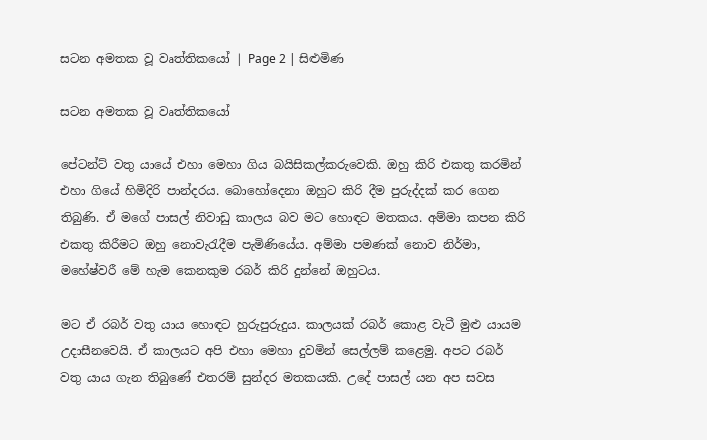සටන අමතක වූ වෘත්තිකයෝ | Page 2 | සිළුමිණ

සටන අමතක වූ වෘත්තිකයෝ

පේටන්ට් වතු යායේ එහා මෙහා ගිය බයිසිකල්කරුවෙකි. ඔහු කිරි එකතු කරමින් එහා ගියේ හිමිදිරි පාන්දරය. බොහෝදෙනා ඔහුට කිරි දීම පුරුද්දක් කර ගෙන තිබුණි. ඒ මගේ පාසල් නිවාඩු කාලය බව මට හොඳට මතකය. අම්මා කපන කිරි එකතු කිරීමට ඔහු නොවැරැදීම පැමිණියේය. අම්මා පමණක් නොව නිර්මා, මහේෂ්වරී මේ හැම කෙනකුම රබර් කිරි දුන්නේ ඔහුටය.

මට ඒ රබර් වතු යාය හොඳට හුරුපුරුදුය. කාලයක් රබර් කොළ වැටී මුළු යායම උදාසීනවෙයි. ඒ කාලයට අපි එහා මෙහා දුවමින් සෙල්ලම් කළෙමු. අපට රබර් වතු යාය ගැන තිබුණේ එතරම් සුන්දර මතකයකි. උදේ පාසල් යන අප සවස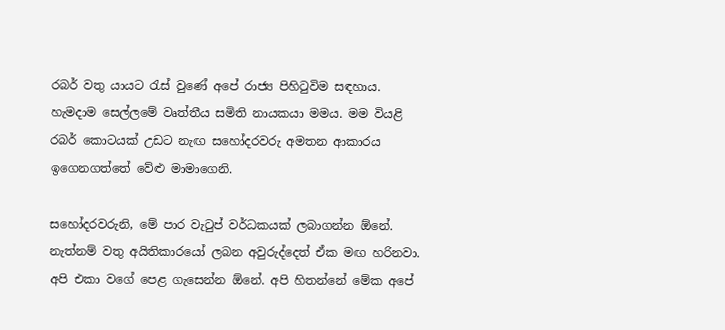රබර් වතු යායට රැස් වුණේ අපේ රාජ්‍ය පිහිටුවිම සඳහාය. හැමදාම සෙල්ලමේ වෘත්තීය සමිති නායකයා මමය. මම වියළි රබර් කොටයක් උඩට නැඟ සහෝදරවරු අමතන ආකාරය ඉගෙනගත්තේ වේළු මාමාගෙනි.

සහෝදරවරුනි, මේ පාර වැටුප් වර්ධකයක් ලබාගන්න ඕනේ. නැත්නම් වතු අයිතිකාරයෝ ලබන අවුරුද්දෙත් ඒක මඟ හරිනවා. අපි එකා වගේ පෙළ ගැසෙන්න ඕනේ. අපි හිතන්නේ මේක අපේ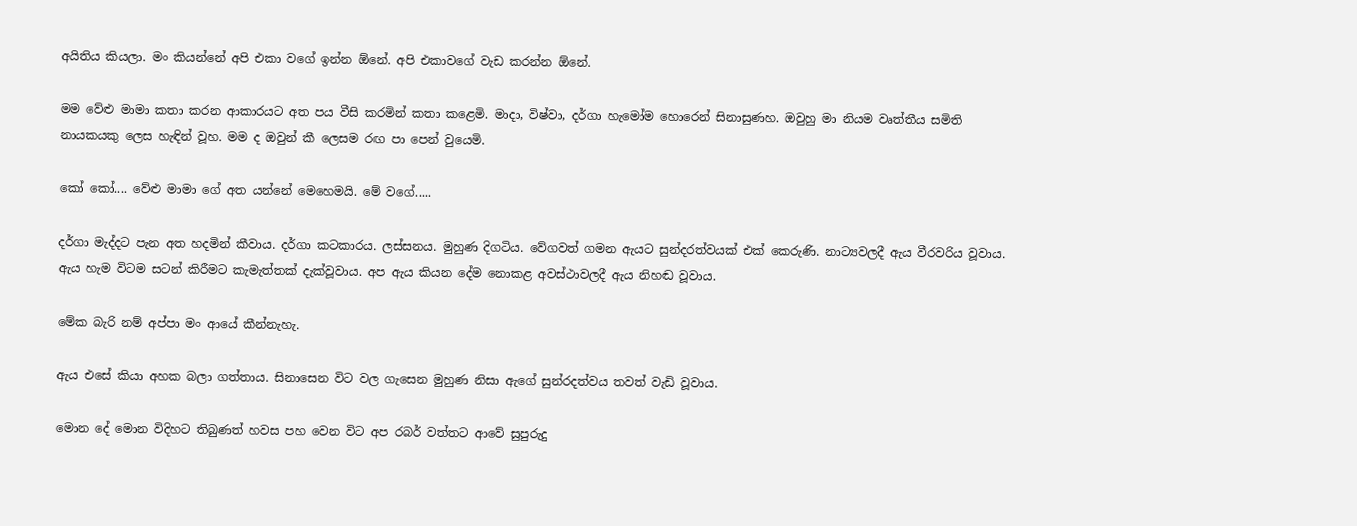අයිතිය කියලා. මං කියන්නේ අපි එකා වගේ ඉන්න ඕනේ. අපි එකාවගේ වැඩ කරන්න ඕනේ.

මම වේළු මාමා කතා කරන ආකාරයට අත පය වීසි කරමින් කතා කළෙමි. මාදා, විෂ්වා, දර්ගා හැමෝම හොරෙන් සිනාසුණහ. ඔවුහු මා නියම වෘත්තීය සමිති නායකයකු ලෙස හැඳින් වූහ. මම ද ඔවුන් කී ලෙසම රඟ පා පෙන් වුයෙමි.

කෝ කෝ.... වේළු මාමා ගේ අත යන්නේ මෙහෙමයි. මේ වගේ.....

දර්ගා මැද්දට පැන අත හදමින් කීවාය. දර්ගා කටකාරය. ලස්සනය. මුහුණ දිගටිය. වේගවත් ගමන ඇයට සුන්දරත්වයක් එක් කෙරුණි. නාට්‍යවලදී ඇය වීරවරිය වූවාය. ඇය හැම විටම සටන් කිරීමට කැමැත්තක් දැක්වූවාය. අප ඇය කියන දේම නොකළ අවස්ථාවලදී ඇය නිහඬ වූවාය.

මේක බැරි නම් අප්පා මං ආයේ කීන්නැහැ.

ඇය එසේ කියා අහක බලා ගත්තාය. සිනාසෙන විට වල ගැසෙන මුහුණ නිසා ඇගේ සුන්රදත්වය තවත් වැඩි වූවාය.

මොන දේ මොන විදිහට තිබුණත් හවස පහ වෙන විට අප රබර් වත්තට ආවේ සුපුරුදු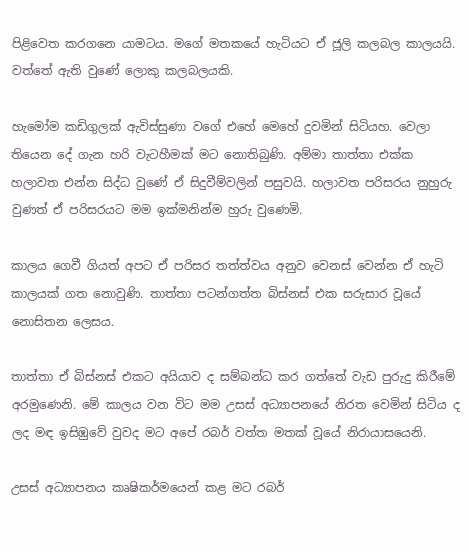පිළිවෙත කරගනෙ යාමටය. මගේ මතකයේ හැටියට ඒ ජූලි කලබල කාලයයි. වත්තේ ඇති වුණේ ලොකු කලබලයකි.

හැමෝම කඩිගුලක් ඇවිස්සුණා වගේ එහේ මෙහේ දුවමින් සිටියහ. වෙලා තියෙන දේ ගැන හරි වැටහීමක් මට නොතිබුණි. අම්මා තාත්තා එක්ක හලාවත එන්න සිද්ධ වුණේ ඒ සිදුවීම්වලින් පසුවයි. හලාවත පරිසරය නුහුරු වුණත් ඒ පරිසරයට මම ඉක්මනින්ම හුරු වුණෙමි.

කාලය ගෙවී ගියත් අපට ඒ පරිසර තත්ත්වය අනුව වෙනස් වෙන්න ඒ හැටි කාලයක් ගත නොවුණි. තාත්තා පටන්ගත්ත බිස්නස් එක සරුසාර වූයේ නොසිතන ලෙසය.

තාත්තා ඒ බිස්නස් එකට අයියාව ද සම්බන්ධ කර ගත්තේ වැඩ පුරුදු කිරීමේ අරමුණෙනි. මේ කාලය වන විට මම උසස් අධ්‍යාපනයේ නිරත වෙමින් සිටිය ද ලද මඳ ඉසිඹුවේ වුවද මට අපේ රබර් වත්ත මතක් වූයේ නිරායාසයෙනි.

උසස් අධ්‍යාපනය කෘෂිකර්මයෙන් කළ මට රබර්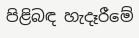පිළිබඳ හැදෑරීමේ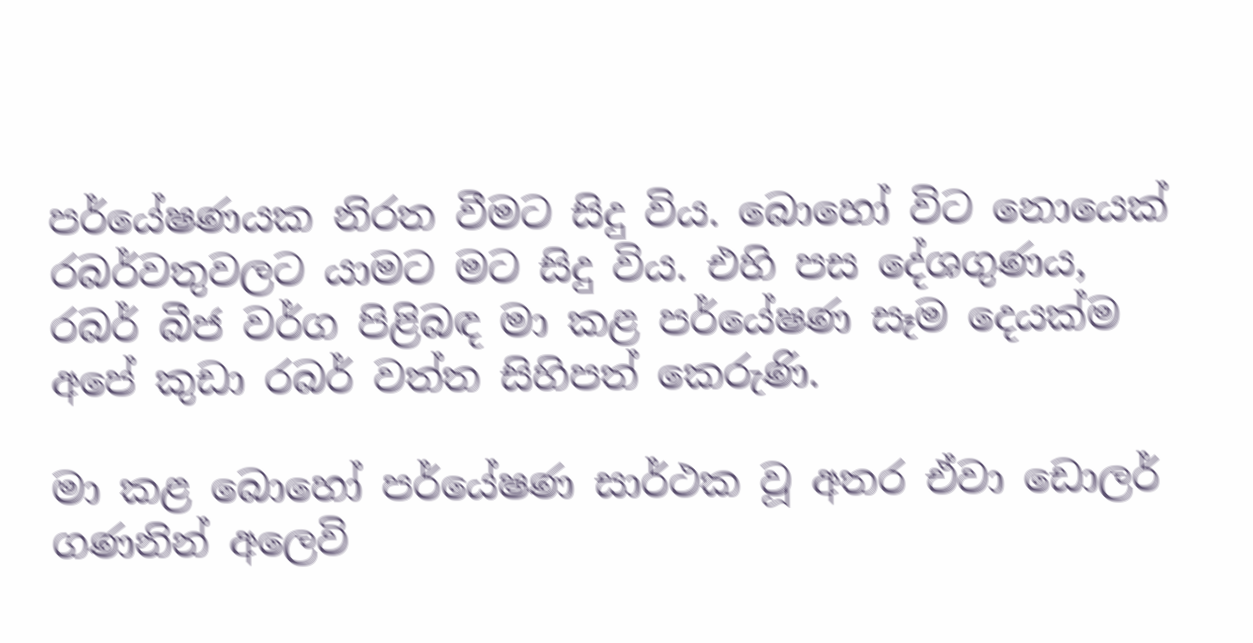පර්යේෂණයක නිරත වීමට සිදු විය. බොහෝ විට නොයෙක් රබර්වතුවලට යාමට මට සිදු විය. එහි පස දේශගුණය, රබර් බීජ වර්ග පිළිබඳ මා කළ පර්යේෂණ සෑම දෙයක්ම අපේ කුඩා රබර් වත්ත සිහිපත් කෙරුණි.

මා කළ බොහෝ පර්යේෂණ සාර්ථක වූ අතර ඒවා ඩොලර් ගණනින් අලෙවි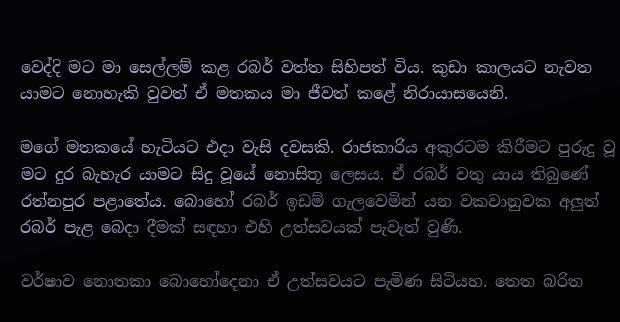වෙද්දි මට මා සෙල්ලම් කළ රබර් වත්ත සිහිපත් විය. කුඩා කාලයට නැවත යාමට නොහැකි වුවත් ඒ මතකය මා ජීවත් කළේ නිරායාසයෙනි.

මගේ මතකයේ හැටියට එදා වැසි දවසකි. රාජකාරිය අකුරටම කිරීමට පුරුදු වූ මට දුර බැහැර යාමට සිදු වූයේ නොසිතූ ලෙසය. ඒ රබර් වතු යාය තිබුණේ රත්නපුර පළාතේය. බොහෝ රබර් ඉඩම් ගැලවෙමින් යන වකවානුවක අලුත් රබර් පැළ බෙදා දීමක් සඳහා එහි උත්සවයක් පැවැත් වුණි.

වර්ෂාව නොතකා බොහෝදෙනා ඒ උත්සවයට පැමිණ සිටියහ. තෙත බරිත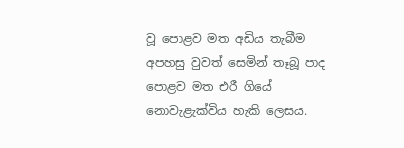වූ පොළව මත අඩිය තැබීම අපහසු වුවත් සෙමින් තෑබූ පාද පොළව මත එරී ගියේ නොවැළැක්විය හැකි ලෙසය.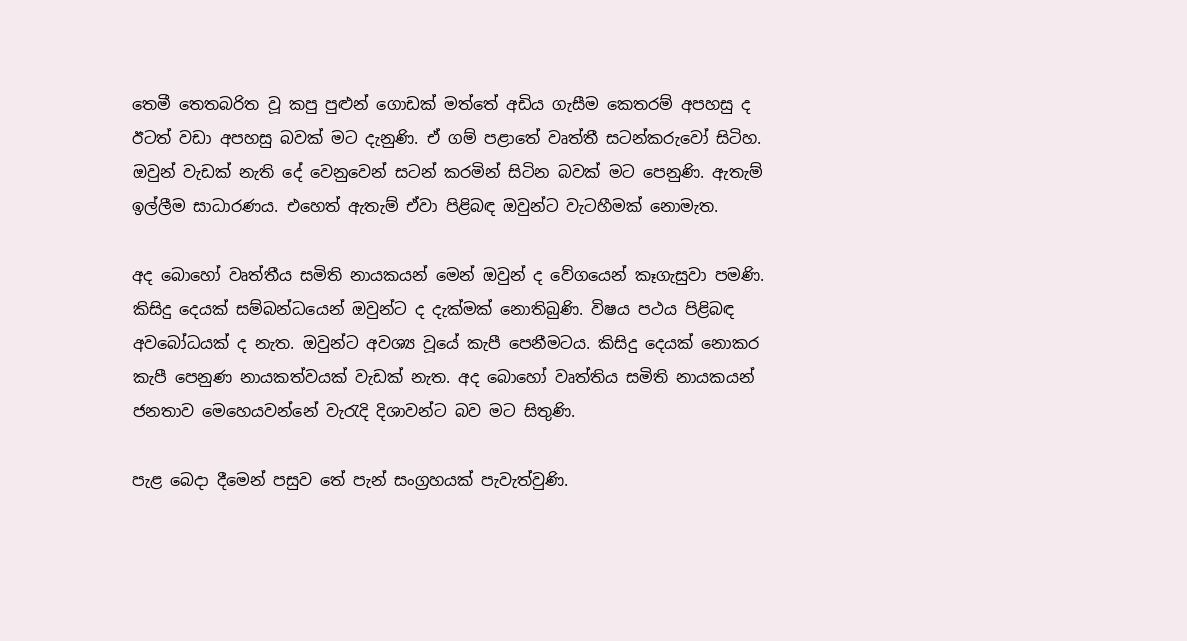තෙමී තෙතබරිත වූ කපු පුළුන් ගොඩක් මත්තේ අඩිය ගැසීම කෙතරම් අපහසු ද ඊටත් වඩා අපහසු බවක් මට දැනුණි. ඒ ගම් පළාතේ වෘත්තී සටන්කරුවෝ සිටිහ. ඔවුන් වැඩක් නැති දේ වෙනුවෙන් සටන් කරමින් සිටින බවක් මට පෙනුණි. ඇතැම් ඉල්ලීම සාධාරණය. එහෙත් ඇතැම් ඒවා පිළිබඳ ඔවුන්ට වැටහීමක් නොමැත.

අද බොහෝ වෘත්තීය සමිති නායකයන් මෙන් ඔවුන් ද වේගයෙන් කෑගැසුවා පමණි. කිසිදු දෙයක් සම්බන්ධයෙන් ඔවුන්ට ද දැක්මක් නොතිබුණි. විෂය පථය පිළිබඳ අවබෝධයක් ද නැත. ඔවුන්ට අවශ්‍ය වූයේ කැපී පෙනීමටය. කිසිදු දෙයක් නොකර කැපී පෙනුණ නායකත්වයක් වැඩක් නැත. අද බොහෝ වෘත්තිය සමිති නායකයන් ජනතාව මෙහෙයවන්නේ වැරැදි දිශාවන්ට බව මට සිතුණි.

පැළ බෙදා දීමෙන් පසුව තේ පැන් සංග්‍රහයක් පැවැත්වුණි.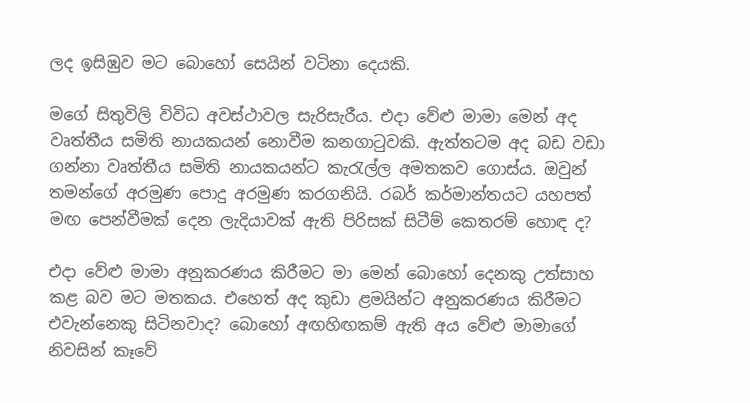ලද ඉසිඹුව මට බොහෝ සෙයින් වටිනා දෙයකි.

මගේ සිතුවිලි විවිධ අවස්ථාවල සැරිසැරීය. එදා වේළු මාමා මෙන් අද වෘත්තීය සමිති නායකයන් නොවීම කනගාටුවකි. ඇත්තටම අද බඩ වඩා ගන්නා වෘත්තීය සමිති නායකයන්ට කැරැල්ල අමතකව ගොස්ය. ඔවුන් තමන්ගේ අරමුණ පොදු අරමුණ කරගනියි. රබර් කර්මාන්තයට යහපත් මඟ පෙන්වීමක් දෙන ලැදියාවක් ඇති පිරිසක් සිටීම් කෙතරම් හොඳ ද?

එදා වේළු මාමා අනුකරණය කිරීමට මා මෙන් බොහෝ දෙනකු උත්සාහ කළ බව මට මතකය. එහෙත් අද කුඩා ළමයින්ට අනුකරණය කිරීමට එවැන්නෙකු සිටිනවාද? බොහෝ අඟහිඟකම් ඇති අය වේළු මාමාගේ නිවසින් කෑවේ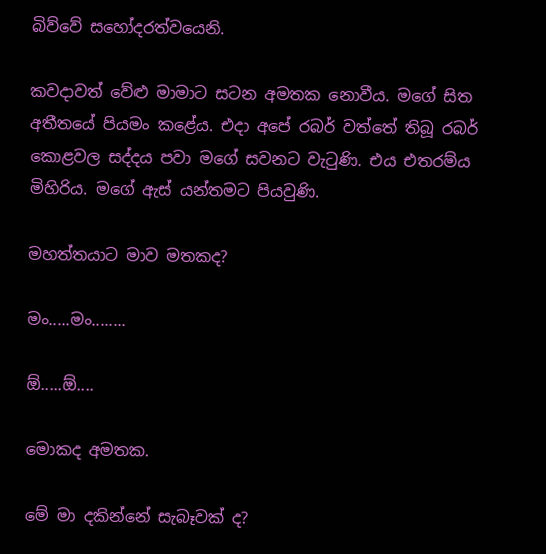බිව්වේ සහෝදරත්වයෙනි.

කවදාවත් වේළු මාමාට සටන අමතක නොවීය. මගේ සිත අතීතයේ පියමං කළේය. එදා අපේ රබර් වත්තේ තිබූ රබර් කොළවල සද්දය පවා මගේ සවනට වැටුණි. එය එතරම්ය මිහිරිය. මගේ ඇස් යන්තමට පියවුණි.

මහත්තයාට මාව මතකද?

මං.....මං........

ඕ.....ඕ....

මොකද අමතක.

මේ මා දකින්නේ සැබෑවක් ද?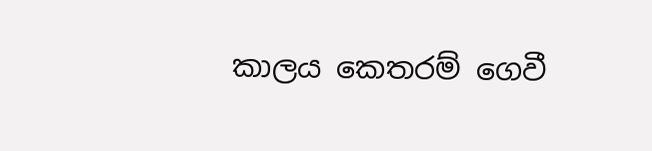කාලය කෙතරම් ගෙවී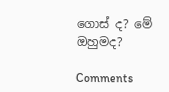ගොස් ද? මේ ඔහුමද?

Comments